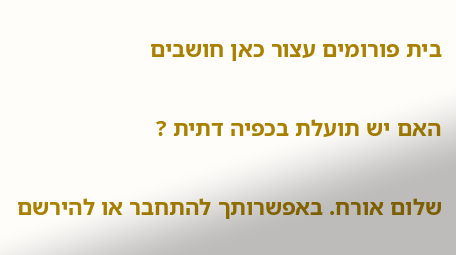בית פורומים עצור כאן חושבים

האם יש תועלת בכפיה דתית ?

שלום אורח. באפשרותך להתחבר או להירשם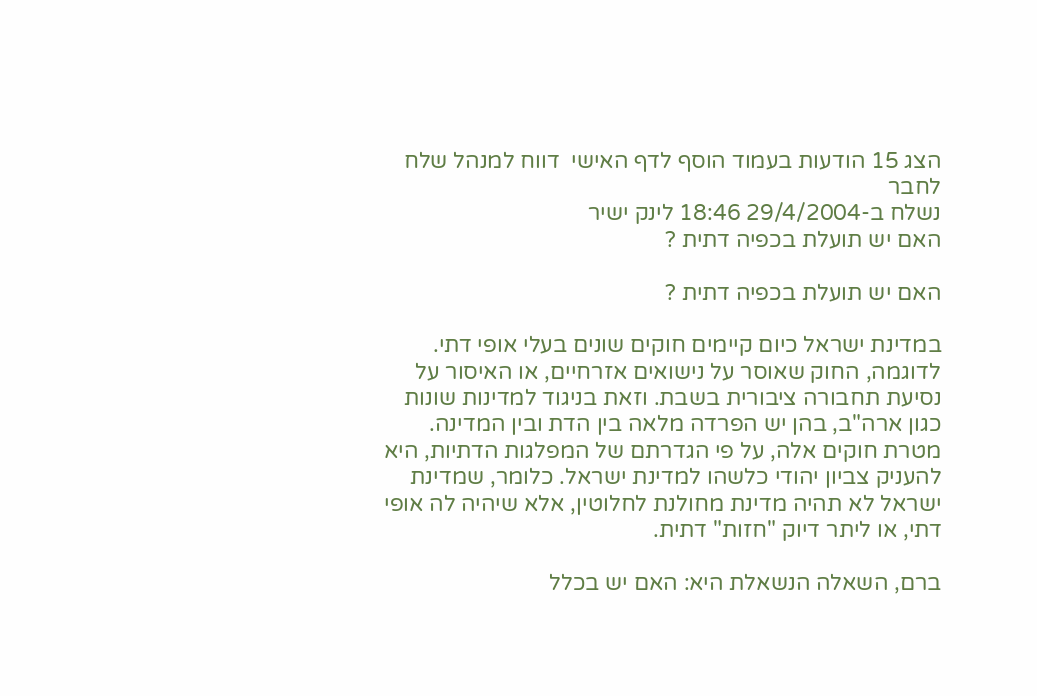הצג 15 הודעות בעמוד הוסף לדף האישי  דווח למנהל שלח לחבר
נשלח ב-29/4/2004 18:46 לינק ישיר
האם יש תועלת בכפיה דתית ?

האם יש תועלת בכפיה דתית ?

במדינת ישראל כיום קיימים חוקים שונים בעלי אופי דתי. לדוגמה, החוק שאוסר על נישואים אזרחיים, או האיסור על נסיעת תחבורה ציבורית בשבת. וזאת בניגוד למדינות שונות כגון ארה"ב, בהן יש הפרדה מלאה בין הדת ובין המדינה. מטרת חוקים אלה, על פי הגדרתם של המפלגות הדתיות, היא להעניק צביון יהודי כלשהו למדינת ישראל. כלומר, שמדינת ישראל לא תהיה מדינת מחולנת לחלוטין, אלא שיהיה לה אופי דתי, או ליתר דיוק "חזות" דתית.

ברם, השאלה הנשאלת היא: האם יש בכלל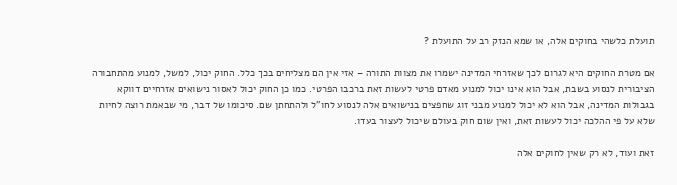תועלת כלשהי בחוקים אלה, או שמא הנזק רב על התועלת ?

אם מטרת החוקים היא לגרום לכך שאזרחי המדינה ישמרו את מצוות התורה – אזי אין הם מצליחים בכך כלל. החוק יכול, למשל, למנוע מהתחבורה הציבורית לנסוע בשבת, אבל הוא אינו יכול למנוע מאדם פרטי לעשות זאת ברכבו הפרטי. כמו כן החוק יכול לאסור נישואים אזרחיים דווקא בגבולות המדינה, אבל הוא לא יכול למנוע מבני זוג שחפצים בנישואים אלה לנסוע לחו"ל ולהתחתן שם. סיכומו של דבר, מי שבאמת רוצה לחיות שלא על פי ההלכה יכול לעשות זאת, ואין שום חוק בעולם שיכול לעצור בעדו.

זאת ועוד, לא רק שאין לחוקים אלה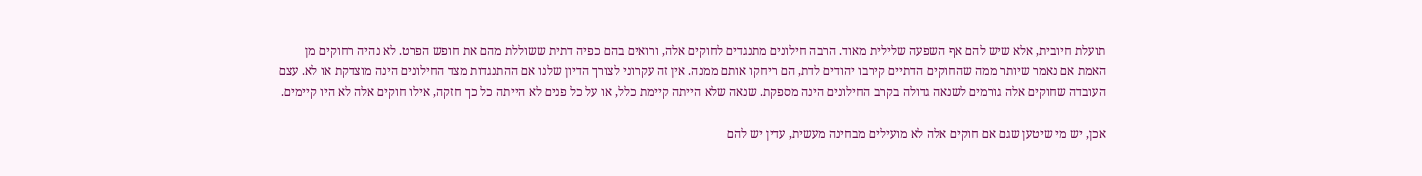תועלת חיובית, אלא שיש להם אף השפעה שלילית מאוד. הרבה חילונים מתנגדים לחוקים אלה, ורואים בהם כפיה דתית ששוללת מהם את חופש הפרט. לא נהיה רחוקים מן האמת אם נאמר שיותר ממה שהחוקים הדתיים קירבו יהודים לדת, הם ריחקו אותם ממנה. אין זה עקרוני לצורך הדיון שלנו אם ההתנגדות מצד החילונים הינה מוצדקת או לא. עצם העובדה שחוקים אלה גורמים לשנאה גדולה בקרב החילונים הינה מספקת. שנאה שלא הייתה קיימת כלל, או על כל פנים לא הייתה כל כך חזקה, אילו חוקים אלה לא היו קיימים.

אכן, יש מי שיטען שגם אם חוקים אלה לא מועילים מבחינה מעשית, עדין יש להם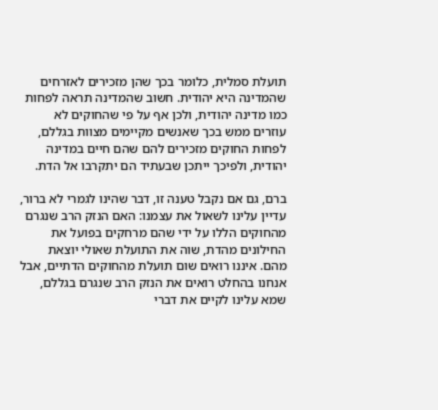תועלת סמלית, כלומר בכך שהן מזכירים לאזרחים שהמדינה היא יהודית. חשוב שהמדינה תראה לפחות כמו מדינה יהודית, ולכן אף על פי שהחוקים לא עוזרים ממש בכך שאנשים מקיימים מצוות בגללם, לפחות החוקים מזכירים להם שהם חיים במדינה יהודית, ולפיכך ייתכן שבעתיד הם יתקרבו אל הדת.

ברם, גם אם נקבל טענה זו, דבר שהינו לגמרי לא ברור, עדיין עלינו לשאול את עצמנו: האם הנזק הרב שנגרם מהחוקים הללו על ידי שהם מרחקים בפועל את החילונים מהדת, שוה את התועלת שאולי יוצאת מהם. איננו רואים שום תועלת מהחוקים הדתיים, אבל אנחנו בהחלט רואים את הנזק הרב שנגרם בגללם, שמא עלינו לקיים את דברי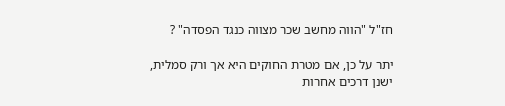חז"ל "הווה מחשב שכר מצווה כנגד הפסדה" ?

יתר על כן, אם מטרת החוקים היא אך ורק סמלית, ישנן דרכים אחרות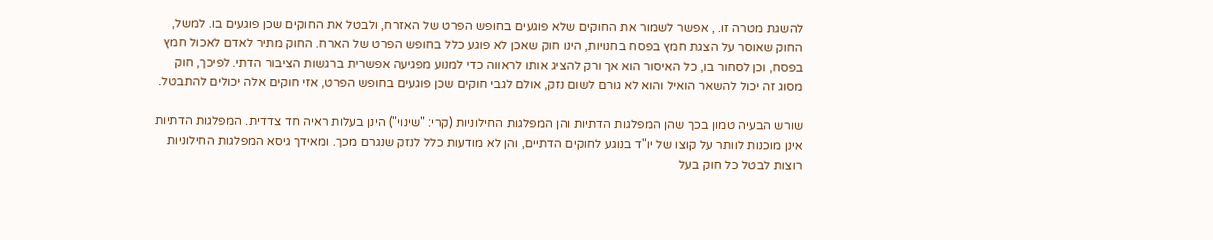להשגת מטרה זו. , אפשר לשמור את החוקים שלא פוגעים בחופש הפרט של האזרח, ולבטל את החוקים שכן פוגעים בו. למשל, החוק שאוסר על הצגת חמץ בפסח בחנויות, הינו חוק שאכן לא פוגע כלל בחופש הפרט של הארח. החוק מתיר לאדם לאכול חמץ בפסח, וכן לסחור בו, כל האיסור הוא אך ורק להציג אותו לראווה כדי למנוע מפגיעה אפשרית ברגשות הציבור הדתי. לפיכך, חוק מסוג זה יכול להשאר הואיל והוא לא גורם לשום נזק, אולם לגבי חוקים שכן פוגעים בחופש הפרט, אזי חוקים אלה יכולים להתבטל.

שורש הבעיה טמון בכך שהן המפלגות הדתיות והן המפלגות החילוניות (קרי: "שינוי") הינן בעלות ראיה חד צדדית. המפלגות הדתיות אינן מוכנות לוותר על קוצו של יו"ד בנוגע לחוקים הדתיים, והן לא מודעות כלל לנזק שנגרם מכך. ומאידך גיסא המפלגות החילוניות רוצות לבטל כל חוק בעל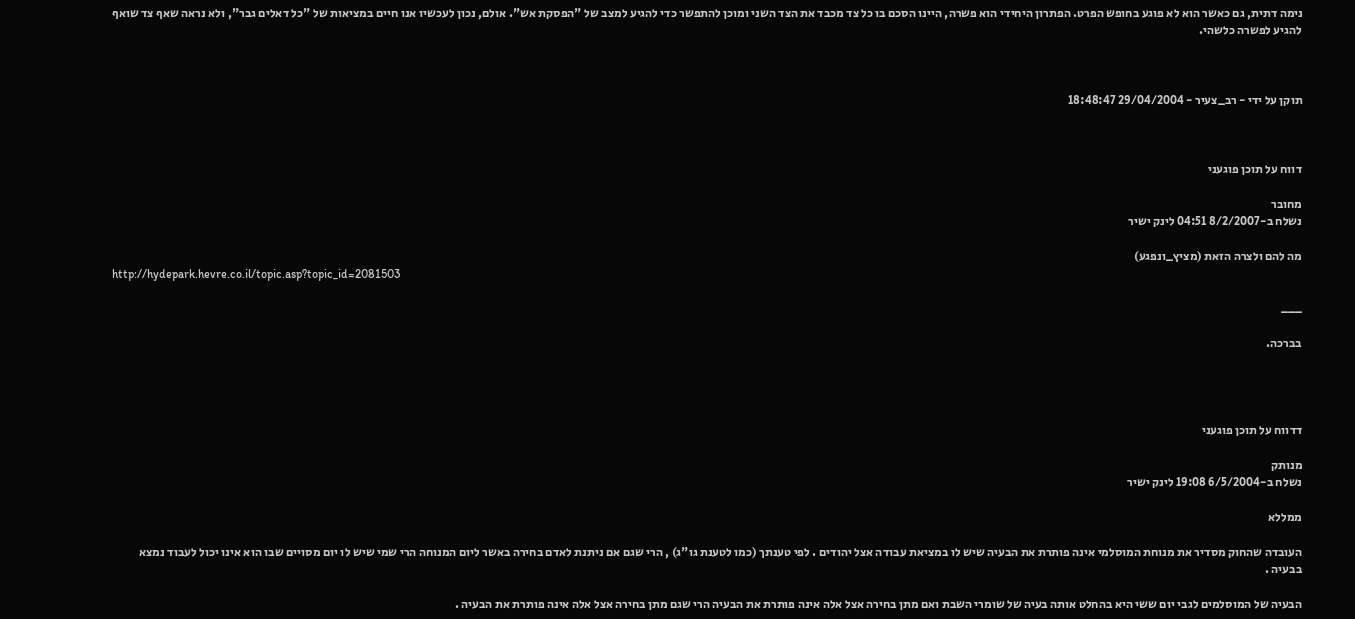נימה דתית, גם כאשר הוא לא פוגע בחופש הפרט. הפתרון היחידי הוא פשרה, היינו הסכם בו כל צד מכבד את הצד השני ומוכן להתפשר כדי להגיע למצב של "הפסקת אש". אולם, נכון לעכשיו אנו חיים במציאות של "כל דאלים גבר", ולא נראה שאף צד שואף להגיע לפשרה כלשהי.



תוקן על ידי - רב_צעיר - 29/04/2004 18:48:47



דווח על תוכן פוגעני

מחובר
נשלח ב-8/2/2007 04:51 לינק ישיר

מה להם ולצרה הזאת (מציץ_ונפגע)
http://hydepark.hevre.co.il/topic.asp?topic_id=2081503

___

בברכה.




דדווח על תוכן פוגעני

מנותק
נשלח ב-6/5/2004 19:08 לינק ישיר

ממללא

העובדה שהחוק מסדיר את מנוחת המוסלמי אינה פותרת את הבעיה שיש לו במציאת עבודה אצל יהודים . לפי טענתך (כמו לטענת גו"ג) , הרי שגם אם ניתנת לאדם בחירה באשר ליום המנוחה הרי שמי שיש לו יום מסויים שבו הוא אינו יכול לעבוד נמצא בבעיה .

הבעיה של המוסלמים לגבי יום ששי היא בהחלט אותה בעיה של שומרי השבת ואם מתן בחירה אצל אלה אינה פותרת את הבעיה הרי שגם מתן בחירה אצל אלה אינה פותרת את הבעיה .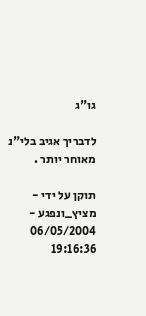גו"ג

לדבריך אגיב בלי"נ מאוחר יותר .

תוקן על ידי - מציץ_ונפגע - 06/05/2004 19:16:36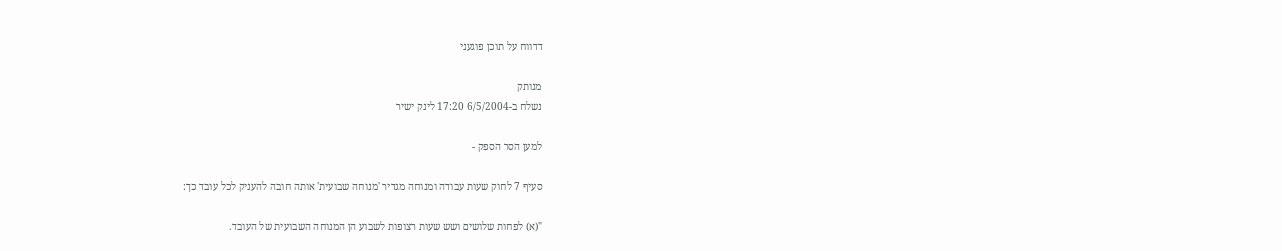דדווח על תוכן פוגעני

מנותק
נשלח ב-6/5/2004 17:20 לינק ישיר

למען הסר הספק -

סעיף 7 לחוק שעות עבודה ומנוחה מגדיר 'מנוחה שבועית' אותה חובה להעניק לכל עובד כך:

"(א) לפחות שלושים ושש שעות רצופות לשבוע הן המנוחה השבועית של העובד.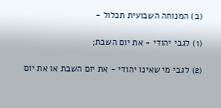(ב) המנוחה השבועית תכלול -

(1) לגבי יהודי - את יום השבת;

(2) לגבי מי שאינו יהודי - את יום השבת או את יום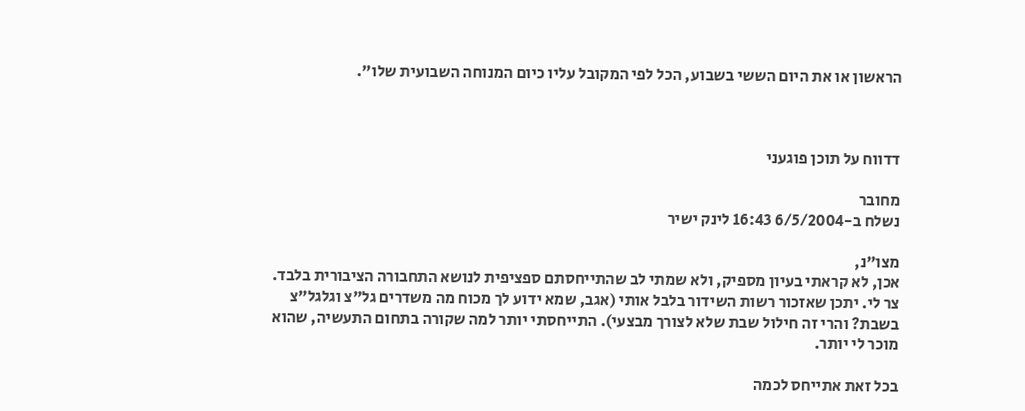הראשון או את היום הששי בשבוע, הכל לפי המקובל עליו כיום המנוחה השבועית שלו".



דדווח על תוכן פוגעני

מחובר
נשלח ב-6/5/2004 16:43 לינק ישיר

מצו"נ,
אכן, לא קראתי בעיון מספיק, ולא שמתי לב שהתייחסתם ספציפית לנושא התחבורה הציבורית בלבד. צר לי. יתכן שאזכור רשות השידור בלבל אותי (אגב, שמא ידוע לך מכוח מה משדרים גל"צ וגלגל"צ בשבת? והרי זה חילול שבת שלא לצורך מבצעי). התייחסתי יותר למה שקורה בתחום התעשיה, שהוא מוכר לי יותר.

בכל זאת אתייחס לכמה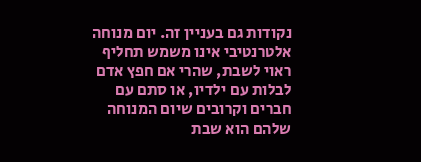נקודות גם בעניין זה. יום מנוחה אלטרנטיבי אינו משמש תחליף ראוי לשבת, שהרי אם חפץ אדם לבלות עם ילדיו, או סתם עם חברים וקרובים שיום המנוחה שלהם הוא שבת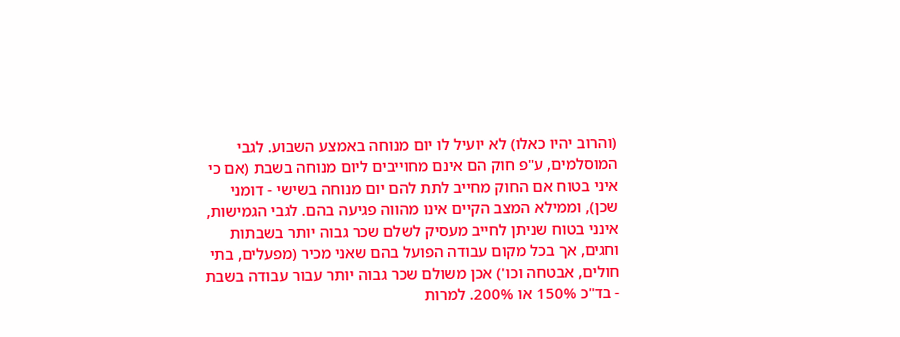(והרוב יהיו כאלו) לא יועיל לו יום מנוחה באמצע השבוע. לגבי המוסלמים, ע"פ חוק הם אינם מחוייבים ליום מנוחה בשבת (אם כי איני בטוח אם החוק מחייב לתת להם יום מנוחה בשישי - דומני שכן), וממילא המצב הקיים אינו מהווה פגיעה בהם. לגבי הגמישות, אינני בטוח שניתן לחייב מעסיק לשלם שכר גבוה יותר בשבתות וחגים, אך בכל מקום עבודה הפועל בהם שאני מכיר (מפעלים, בתי חולים, אבטחה וכו') אכן משולם שכר גבוה יותר עבור עבודה בשבת - בד"כ 150% או 200%. למרות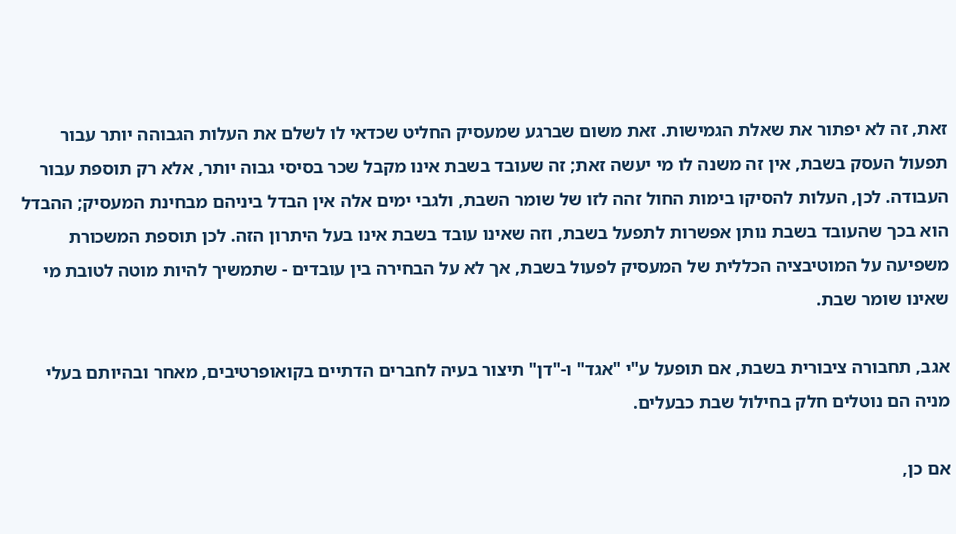זאת, זה לא יפתור את שאלת הגמישות. זאת משום שברגע שמעסיק החליט שכדאי לו לשלם את העלות הגבוהה יותר עבור תפעול העסק בשבת, אין זה משנה לו מי יעשה זאת; זה שעובד בשבת אינו מקבל שכר בסיסי גבוה יותר, אלא רק תוספת עבור העבודה. לכן, העלות להסיקו בימות החול זהה לזו של שומר השבת, ולגבי ימים אלה אין הבדל ביניהם מבחינת המעסיק; ההבדל הוא בכך שהעובד בשבת נותן אפשרות לתפעל בשבת, וזה שאינו עובד בשבת אינו בעל היתרון הזה. לכן תוספת המשכורת משפיעה על המוטיבציה הכללית של המעסיק לפעול בשבת, אך לא על הבחירה בין עובדים - שתמשיך להיות מוטה לטובת מי שאינו שומר שבת.

אגב, תחבורה ציבורית בשבת, אם תופעל ע"י "אגד" ו-"דן" תיצור בעיה לחברים הדתיים בקואופרטיבים, מאחר ובהיותם בעלי מניה הם נוטלים חלק בחילול שבת כבעלים.

אם כן,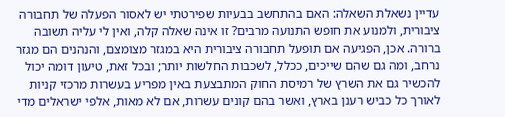עדיין נשאלת השאלה: האם בהתחשב בבעיות שפירטתי יש לאסור הפעלה של תחבורה ציבורית, ולמנוע את חופש התנועה מרבים? זו אינה שאלה קלה, ואין לי עליה תשובה ברורה. אכן, הפגיעה אם תופעל תחבורה ציבורית היא במגזר מצומצם, והנהנים הם מגזר נרחב, ומה גם שהם שייכים, ככלל, לשכבות החלשות יותר; ובכל זאת, טיעון דומה יכול להכשיר גם את השרץ של רמיסת החוק המתבצעת באין מפריע בעשרות מרכזי קניות לאורך כל כביש רענן בארץ, ואשר בהם קונים עשרות, אם לא מאות, אלפי ישראלים מדי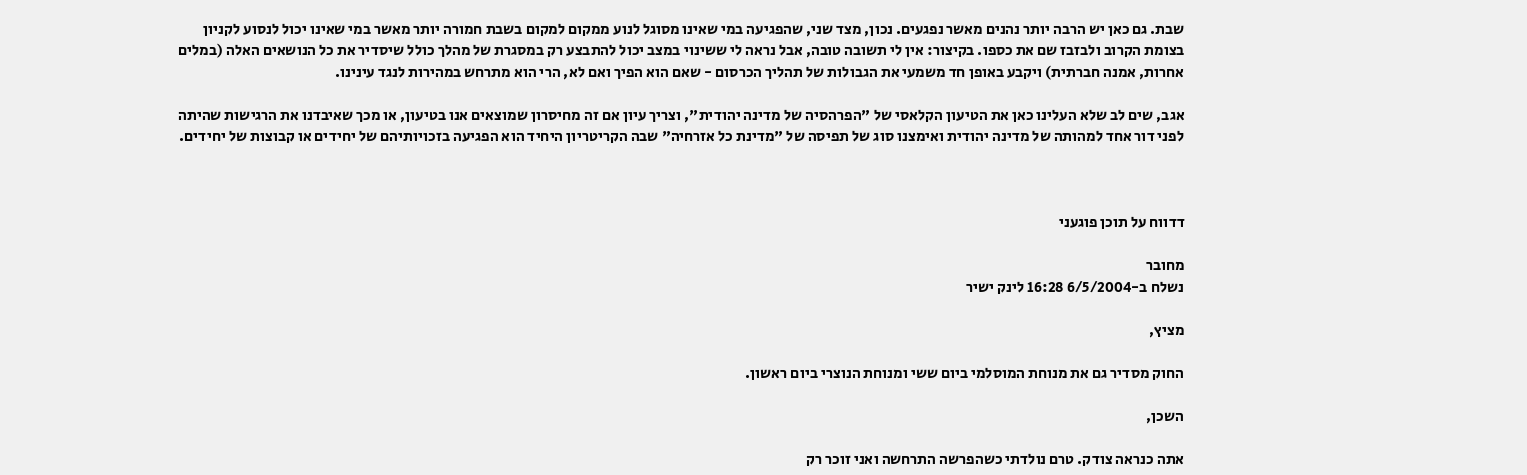שבת. גם כאן יש הרבה יותר נהנים מאשר נפגעים. נכון, מצד שני, שהפגיעה במי שאינו מסוגל לנוע ממקום למקום בשבת חמורה יותר מאשר במי שאינו יכול לנסוע לקניון בצומת הקרוב ולבזבז שם את כספו. בקיצור: אין לי תשובה טובה, אבל נראה לי ששינוי במצב יכול להתבצע רק במסגרת של מהלך כולל שיסדיר את כל הנושאים האלה (במלים אחרות, אמנה חברתית) ויקבע באופן חד משמעי את הגבולות של תהליך הכרסום - שאם הוא הפיך ואם לא, הרי הוא מתרחש במהירות לנגד עינינו.

אגב, שים לב שלא העלינו כאן את הטיעון הקלאסי של "הפרהסיה של מדינה יהודית", וצריך עיון אם זה מחיסרון שמוצאים אנו בטיעון, או מכך שאיבדנו את הרגישות שהיתה לפני דור אחד למהותה של מדינה יהודית ואימצנו סוג של תפיסה של "מדינת כל אזרחיה" שבה הקריטריון היחיד הוא הפגיעה בזכויותיהם של יחידים או קבוצות של יחידים.



דדווח על תוכן פוגעני

מחובר
נשלח ב-6/5/2004 16:28 לינק ישיר

מציץ,

החוק מסדיר גם את מנוחת המוסלמי ביום ששי ומנוחת הנוצרי ביום ראשון.

השכן,

אתה כנראה צודק. טרם נולדתי כשהפרשה התרחשה ואני זוכר רק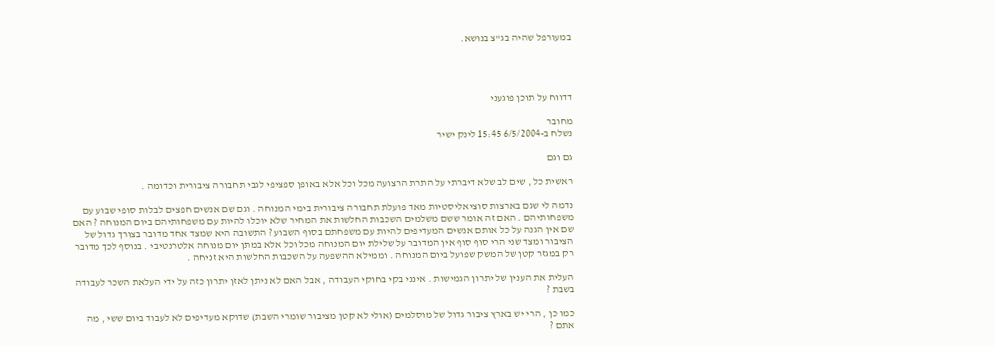במעורפל שהיה בג"צ בנושא.




דדווח על תוכן פוגעני

מחובר
נשלח ב-6/5/2004 15:45 לינק ישיר

גם וגם

ראשית כל , שים לב שלא דיברתי על התרת הרצועה מכל וכל אלא באופן ספציפי לגבי תחבורה ציבורית וכדומה .

נדמה לי שגם בארצות סוציאליסטיות מאד פועלת תחבורה ציבורית בימי המנוחה . וגם שם אנשים חפצים לבלות סופי שבוע עם משפחותיהם . האם זה אומר ששם משלמים השכבות החלשות את המחיר שלא יוכלו להיות עם משפחותיהם ביום המנוחה ? האם שם אין הגנה על כל אותם אנשים המעדיפים להיות עם משפחתם בסוף השבוע ? התשובה היא שמצד אחד מדובר בצורך גדול של הציבור ומצד שני הרי סוף סוף אין המדובר על שלילת יום המנוחה מכל וכל אלא במתן יום מנוחה אלטרנטיבי . בנוסף לכך מדובר רק במגזר קטן של המשק שפועל ביום המנוחה . וממילא ההשפעה על השכבות החלשות היא זניחה .

העלית את הענין של יתרון הגמישות . אינני בקי בחוקי העבודה , אבל האם לא ניתן לאזן יתרון כזה על ידי העלאת השכר לעבודה בשבת ?

כמו כן , הרי יש בארץ ציבור גדול של מוסלמים (אולי לא קטן מציבור שומרי השבת) שדוקא מעדיפים לא לעבוד ביום ששי , מה אתם ?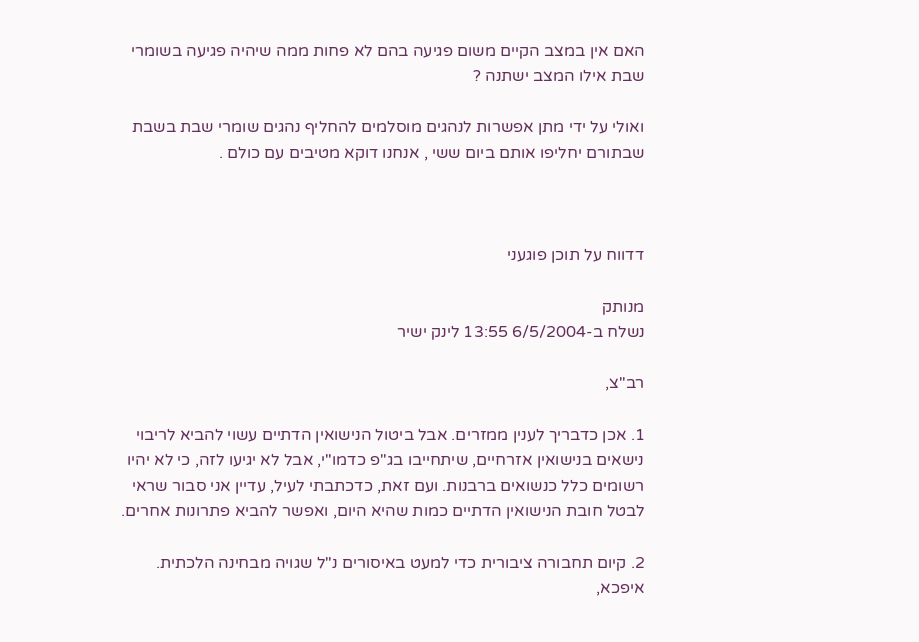האם אין במצב הקיים משום פגיעה בהם לא פחות ממה שיהיה פגיעה בשומרי שבת אילו המצב ישתנה ?

ואולי על ידי מתן אפשרות לנהגים מוסלמים להחליף נהגים שומרי שבת בשבת שבתורם יחליפו אותם ביום ששי , אנחנו דוקא מטיבים עם כולם .



דדווח על תוכן פוגעני

מנותק
נשלח ב-6/5/2004 13:55 לינק ישיר

רב"צ,

1. אכן כדבריך לענין ממזרים. אבל ביטול הנישואין הדתיים עשוי להביא לריבוי נישאים בנישואין אזרחיים, שיתחייבו בג"פ כדמו"י, אבל לא יגיעו לזה, כי לא יהיו רשומים כלל כנשואים ברבנות. ועם זאת, כדכתבתי לעיל, עדיין אני סבור שראי לבטל חובת הנישואין הדתיים כמות שהיא היום, ואפשר להביא פתרונות אחרים.

2. קיום תחבורה ציבורית כדי למעט באיסורים נ"ל שגויה מבחינה הלכתית. איפכא,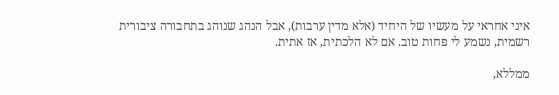איני אחראי על מעשיו של היחיד (אלא מדין ערבות), אבל הנהג שנוהג בתחבורה ציבורית רשמית, נשמע לי פחות טוב. אם לא הלכתית, אז אתית.

ממללא,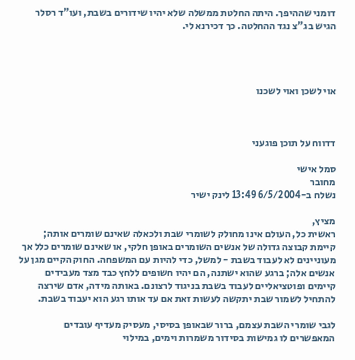דומני שההיפך. היתה החלטת ממשלה שלא יהיו שידורים בשבת, ועו"ד רסלר הגיש בג"צ נגד ההחלטה. כך דכירנא לי.




אוי לשכן ואוי לשכנו



דדווח על תוכן פוגעני

סמל אישי
מחובר
נשלח ב-6/5/2004 13:49 לינק ישיר

מציץ,
ראשית כל, העולם אינו מחולק לשומרי שבת ולכאלה שאינם שומרים אותה; קיימת קבוצה גדולה של אנשים השומרים באופן חלקי, או שאינם שומרים כלל אך מעוניינים לא לעבוד בשבת - למשל, כדי להיות עם המשפחה. החוק הקיים מגן על אנשים אלה; ברגע שהוא ישתנה, הם יהיו חשופים ללחץ כבד מצד מעבידים קיימים ופוטציאליים לעבוד בשבת בניגוד לרצונם. באותה מידה, אדם שירצה להתחיל לשמור שבת יתקשה לעשות זאת אם עד אותו רגע הוא יעבוד בשבת.

לגבי שומרי השבת עצמם, ברור שבאופן בסיסי, מעסיק מעדיף עובדים המאפשרים לו גמישות בסידור משמרות וימים, במילוי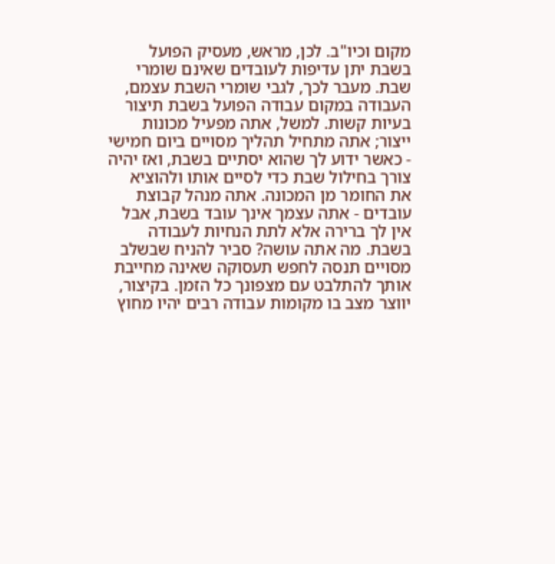מקום וכיו"ב. לכן, מראש, מעסיק הפועל בשבת יתן עדיפות לעובדים שאינם שומרי שבת. מעבר לכך, לגבי שומרי השבת עצמם, העבודה במקום עבודה הפועל בשבת תיצור בעיות קשות. למשל, אתה מפעיל מכונות ייצור; אתה מתחיל תהליך מסויים ביום חמישי - כאשר ידוע לך שהוא יסתיים בשבת, ואז יהיה צורך בחילול שבת כדי לסיים אותו ולהוציא את החומר מן המכונה. אתה מנהל קבוצת עובדים - אתה עצמך אינך עובד בשבת, אבל אין לך ברירה אלא לתת הנחיות לעבודה בשבת. מה אתה עושה? סביר להניח שבשלב מסויים תנסה לחפש תעסוקה שאינה מחייבת אותך להתלבט עם מצפונך כל הזמן. בקיצור, יווצר מצב בו מקומות עבודה רבים יהיו מחוץ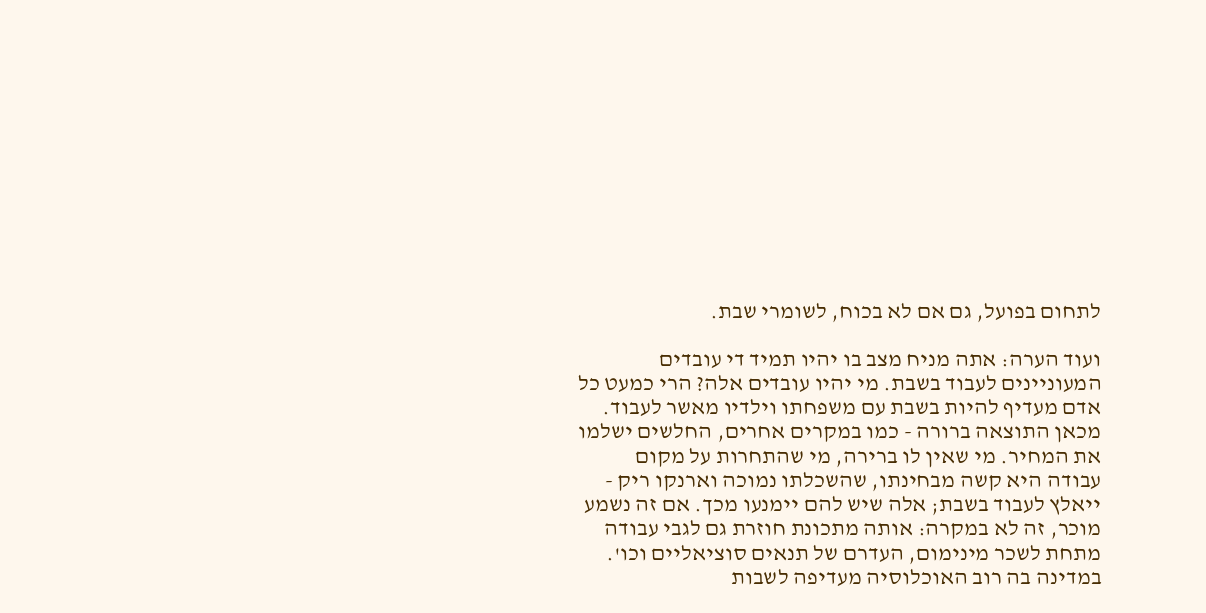לתחום בפועל, גם אם לא בכוח, לשומרי שבת.

ועוד הערה: אתה מניח מצב בו יהיו תמיד די עובדים המעוניינים לעבוד בשבת. מי יהיו עובדים אלה? הרי כמעט כל אדם מעדיף להיות בשבת עם משפחתו וילדיו מאשר לעבוד. מכאן התוצאה ברורה - כמו במקרים אחרים, החלשים ישלמו את המחיר. מי שאין לו ברירה, מי שהתחרות על מקום עבודה היא קשה מבחינתו, שהשכלתו נמוכה וארנקו ריק - ייאלץ לעבוד בשבת; אלה שיש להם יימנעו מכך. אם זה נשמע מוכר, זה לא במקרה: אותה מתכונת חוזרת גם לגבי עבודה מתחת לשכר מינימום, העדרם של תנאים סוציאליים וכו'. במדינה בה רוב האוכלוסיה מעדיפה לשבות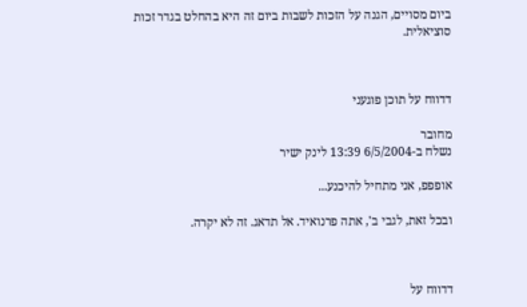ביום מסויים, הגנה על הזכות לשבות ביום זה היא בהחלט בגדר זכות סוציאלית.



דדווח על תוכן פוגעני

מחובר
נשלח ב-6/5/2004 13:39 לינק ישיר

אופפפ, אני מתחיל להיכנע...

ובכל זאת, לגבי ב', אתה פרנואיד. אל תדאג. זה לא יקרה.



דדווח על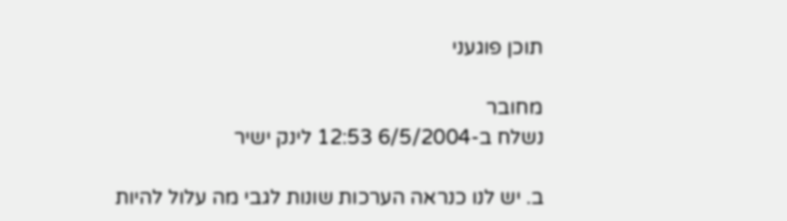תוכן פוגעני

מחובר
נשלח ב-6/5/2004 12:53 לינק ישיר

ב. יש לנו כנראה הערכות שונות לגבי מה עלול להיות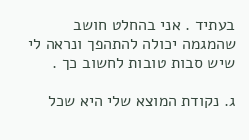בעתיד . אני בהחלט חושב שהמגמה יכולה להתהפך ונראה לי שיש סבות טובות לחשוב כך .

ג. נקודת המוצא שלי היא שכל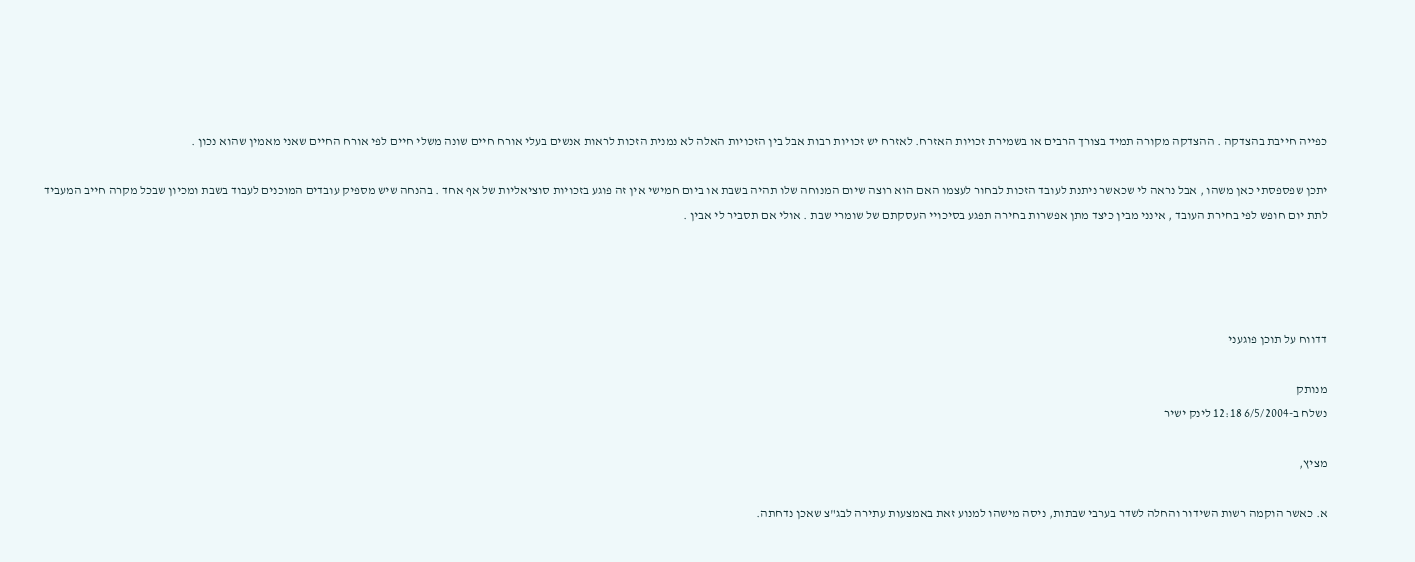כפייה חייבת בהצדקה . ההצדקה מקורה תמיד בצורך הרבים או בשמירת זכויות האזרח. לאזרח יש זכויות רבות אבל בין הזכויות האלה לא נמנית הזכות לראות אנשים בעלי אורח חיים שונה משלי חיים לפי אורח החיים שאני מאמין שהוא נכון .

יתכן שפספסתי כאן משהו , אבל נראה לי שכאשר ניתנת לעובד הזכות לבחור לעצמו האם הוא רוצה שיום המנוחה שלו תהיה בשבת או ביום חמישי אין זה פוגע בזכויות סוציאליות של אף אחד . בהנחה שיש מספיק עובדים המוכנים לעבוד בשבת ומכיון שבכל מקרה חייב המעביד לתת יום חופש לפי בחירת העובד , אינני מבין כיצד מתן אפשרות בחירה תפגע בסיכויי העסקתם של שומרי שבת . אולי אם תסביר לי אבין .




דדווח על תוכן פוגעני

מנותק
נשלח ב-6/5/2004 12:18 לינק ישיר

מציץ,

א. כאשר הוקמה רשות השידור והחלה לשדר בערבי שבתות, ניסה מישהו למנוע זאת באמצעות עתירה לבג"צ שאכן נדחתה.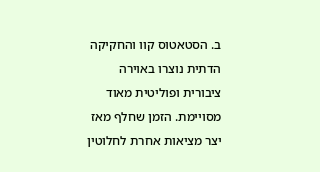ב. הסטאטוס קוו והחקיקה הדתית נוצרו באוירה ציבורית ופוליטית מאוד מסויימת. הזמן שחלף מאז יצר מציאות אחרת לחלוטין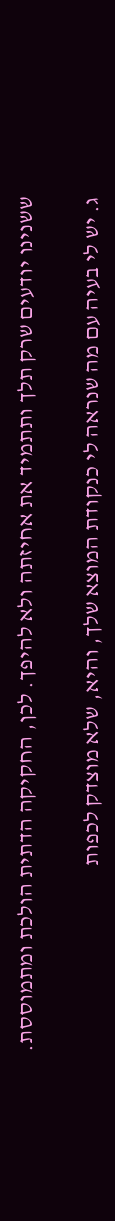ששנינו יודעים שרק תלך ותתמיד את אחיזתה ולא להיפך. לכן, החקיקה הדתית הולכת ומתמוססת.

ג. יש לי בעיה עם מה שנראה לי כנקודת המוצא שלך, והיא, שלא מוצדק לכפות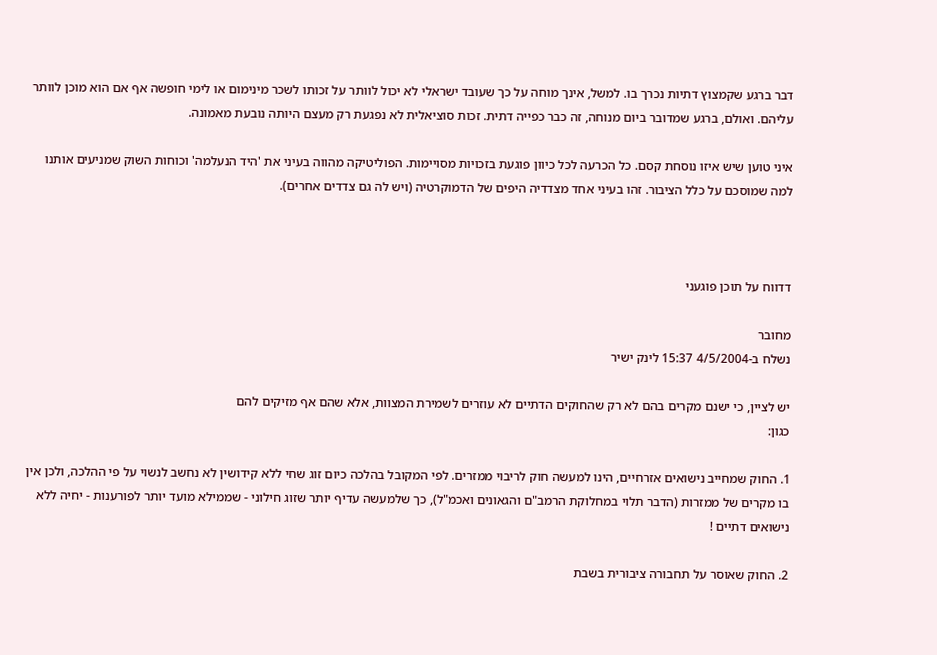דבר ברגע שקמצוץ דתיות נכרך בו. למשל, אינך מוחה על כך שעובד ישראלי לא יכול לוותר על זכותו לשכר מינימום או לימי חופשה אף אם הוא מוכן לוותר עליהם. ואולם, ברגע שמדובר ביום מנוחה, זה כבר כפייה דתית. זכות סוציאלית לא נפגעת רק מעצם היותה נובעת מאמונה.

איני טוען שיש איזו נוסחת קסם. כל הכרעה לכל כיוון פוגעת בזכויות מסויימות. הפוליטיקה מהווה בעיני את 'היד הנעלמה' וכוחות השוק שמניעים אותנו למה שמוסכם על כלל הציבור. זהו בעיני אחד מצדדיה היפים של הדמוקרטיה (ויש לה גם צדדים אחרים).



דדווח על תוכן פוגעני

מחובר
נשלח ב-4/5/2004 15:37 לינק ישיר

יש לציין, כי ישנם מקרים בהם לא רק שהחוקים הדתיים לא עוזרים לשמירת המצוות, אלא שהם אף מזיקים להם
כגון:

1. החוק שמחייב נישואים אזרחיים, הינו למעשה חוק לריבוי ממזרים. לפי המקובל בהלכה כיום זוג שחי ללא קידושין לא נחשב לנשוי על פי ההלכה, ולכן אין בו מקרים של ממזרות (הדבר תלוי במחלוקת הרמב"ם והגאונים ואכמ"ל), כך שלמעשה עדיף יותר שזוג חילוני - שממילא מועד יותר לפורענות - יחיה ללא נישואים דתיים !

2. החוק שאוסר על תחבורה ציבורית בשבת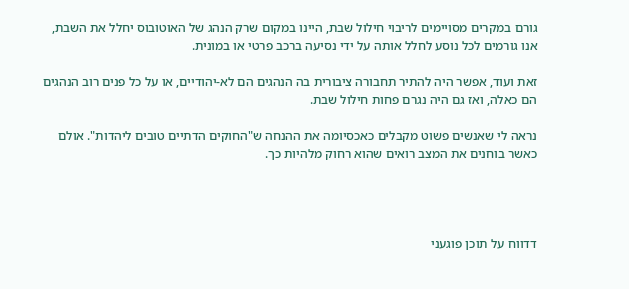גורם במקרים מסויימים לריבוי חילול שבת, היינו במקום שרק הנהג של האוטובוס יחלל את השבת, אנו גורמים לכל נוסע לחלל אותה על ידי נסיעה ברכב פרטי או במונית.

זאת ועוד, אפשר היה להתיר תחבורה ציבורית בה הנהגים הם לא-יהודיים, או על כל פנים רוב הנהגים הם כאלה, ואז גם היה נגרם פחות חילול שבת.

נראה לי שאנשים פשוט מקבלים כאכסיומה את ההנחה ש"החוקים הדתיים טובים ליהדות". אולם כאשר בוחנים את המצב רואים שהוא רחוק מלהיות כך.




דדווח על תוכן פוגעני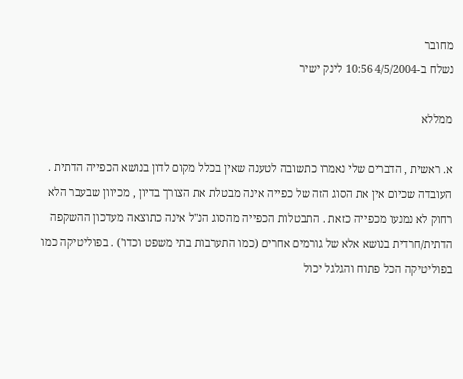מחובר
נשלח ב-4/5/2004 10:56 לינק ישיר

ממללא

א. ראשית , הדברים שלי נאמרו כתשובה לטענה שאין בכלל מקום לדון בנושא הכפייה הדתית . העובדה שכיום אין את הסוג הזה של כפייה אינה מבטלת את הצורך בדיון , מכיוון שבעבר הלא רחוק לא נמנעו מכפייה כזאת . התבטלות הכפייה מהסוג הנ"ל אינה כתוצאה מעדכון ההשקפה הדתית/חרדית בנושא אלא של גורמים אחרים (כמו התערבות בתי משפט וכדו') . בפוליטיקה כמו בפוליטיקה הכל פתוח והגלגל יכול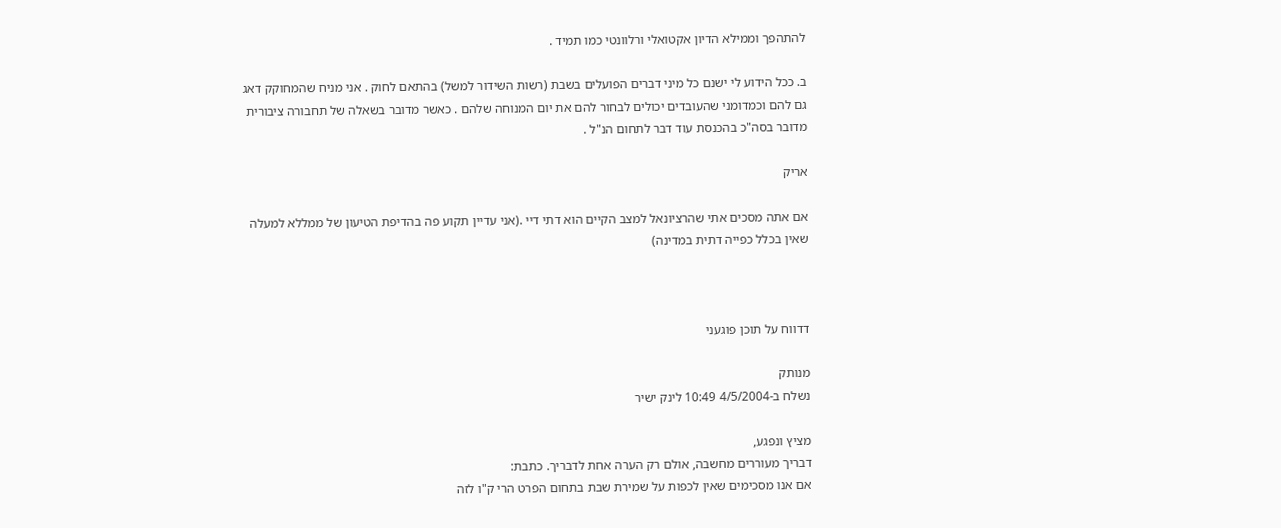להתהפך וממילא הדיון אקטואלי ורלוונטי כמו תמיד .

ב. ככל הידוע לי ישנם כל מיני דברים הפועלים בשבת (רשות השידור למשל) בהתאם לחוק . אני מניח שהמחוקק דאג גם להם וכמדומני שהעובדים יכולים לבחור להם את יום המנוחה שלהם . כאשר מדובר בשאלה של תחבורה ציבורית מדובר בסה"כ בהכנסת עוד דבר לתחום הנ"ל .

אריק

אם אתה מסכים אתי שהרציונאל למצב הקיים הוא דתי דיי .(אני עדיין תקוע פה בהדיפת הטיעון של ממללא למעלה שאין בכלל כפייה דתית במדינה)



דדווח על תוכן פוגעני

מנותק
נשלח ב-4/5/2004 10:49 לינק ישיר

מציץ ונפגע,
דבריך מעוררים מחשבה, אולם רק הערה אחת לדבריך. כתבת:
אם אנו מסכימים שאין לכפות על שמירת שבת בתחום הפרט הרי ק"ו לזה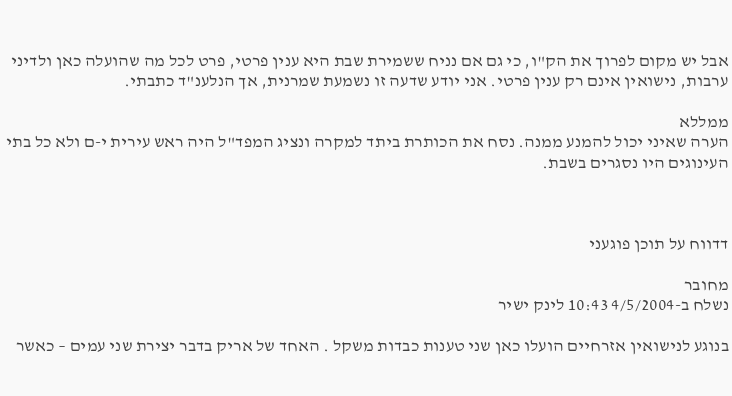אבל יש מקום לפרוך את הק"ו, כי גם אם נניח ששמירת שבת היא ענין פרטי, פרט לכל מה שהועלה כאן ולדיני ערבות, נישואין אינם רק ענין פרטי. אני יודע שדעה זו נשמעת שמרנית, אך הנלענ"ד כתבתי.

ממללא
הערה שאיני יכול להמנע ממנה. נסח את הכותרת ביתד למקרה ונציג המפד"ל היה ראש עירית י-ם ולא כל בתי העינוגים היו נסגרים בשבת.



דדווח על תוכן פוגעני

מחובר
נשלח ב-4/5/2004 10:43 לינק ישיר

בנוגע לנישואין אזרחיים הועלו כאן שני טענות כבדות משקל . האחד של אריק בדבר יצירת שני עמים – כאשר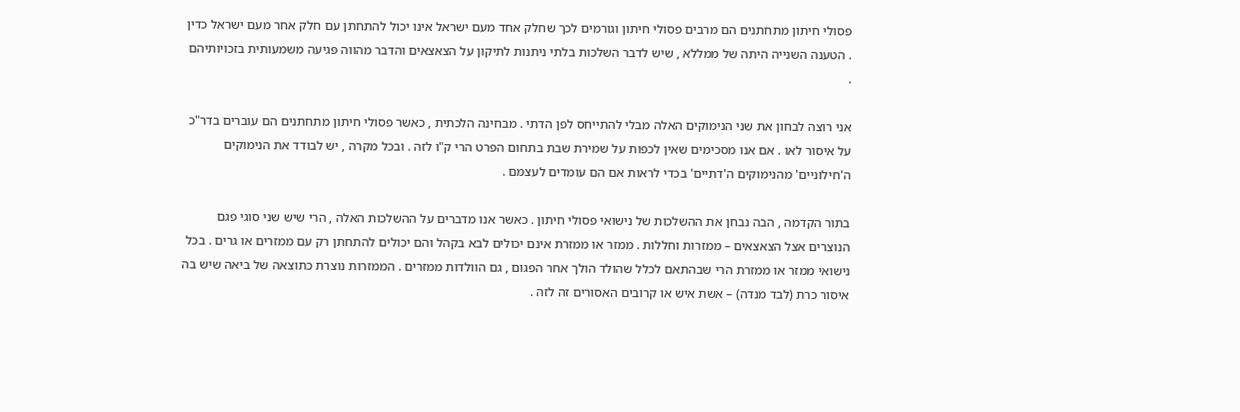פסולי חיתון מתחתנים הם מרבים פסולי חיתון וגורמים לכך שחלק אחד מעם ישראל אינו יכול להתחתן עם חלק אחר מעם ישראל כדין . הטענה השנייה היתה של ממללא , שיש לדבר השלכות בלתי ניתנות לתיקון על הצאצאים והדבר מהווה פגיעה משמעותית בזכויותיהם .

אני רוצה לבחון את שני הנימוקים האלה מבלי להתייחס לפן הדתי . מבחינה הלכתית , כאשר פסולי חיתון מתחתנים הם עוברים בדר"כ על איסור לאו . אם אנו מסכימים שאין לכפות על שמירת שבת בתחום הפרט הרי ק"ו לזה . ובכל מקרה , יש לבודד את הנימוקים ה'חילוניים' מהנימוקים ה'דתיים' בכדי לראות אם הם עומדים לעצמם .

בתור הקדמה , הבה נבחן את ההשלכות של נישואי פסולי חיתון . כאשר אנו מדברים על ההשלכות האלה , הרי שיש שני סוגי פגם הנוצרים אצל הצאצאים – ממזרות וחללות . ממזר או ממזרת אינם יכולים לבא בקהל והם יכולים להתחתן רק עם ממזרים או גרים . בכל נישואי ממזר או ממזרת הרי שבהתאם לכלל שהולד הולך אחר הפגום , גם הוולדות ממזרים . הממזרות נוצרת כתוצאה של ביאה שיש בה איסור כרת (לבד מנדה) – אשת איש או קרובים האסורים זה לזה .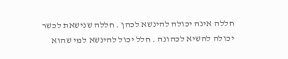חללה אינה יכולה להינשא לכהן . חללה שנישאת לכשר יכולה להשיא לכהונה . חלל יכול להינשא למי שהוא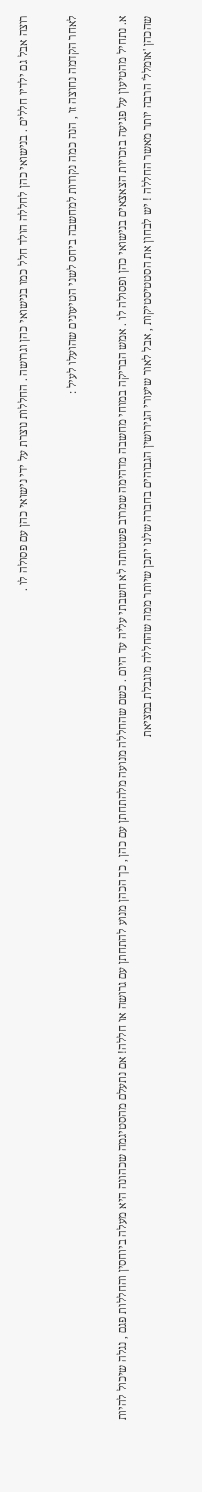רוצה אבל גם ילדיו חללים . בנישואי כהן לחללה הולד חלל כמו בנישואי כהן וגרושה . החללות נוצרת על ידי נישואי כהן עם פסולה לו .

לאחר הקדמה נחוצה זו , הנה כמה נקודות למחשבה ביחס לשני הטיעונים שהועלו לעיל :

א. נתחיל מהטיעון על פגיעה בזכויות הצאצאים בנישואי כהן ופסולה לו . אמש הבריקה במוחי מחשבה מדהימה שמרוב פשטותה לא חשבתי עליה עד היום . כשם שהחללה מנועה מלהתחתן עם כהן , כך הכהן מנוע להתחתן עם גרושה או חללה! אם נתעלם מהסטיגמה שכהונה היא מעלה ביוחסין והחללות פגם , נגלה שיכול להיות שהכהן 'אומלל' הרבה יותר מאשר החללה ! יש לבחון את הסטטיסטיקות , אבל לאור שיעורי הגירושין הגבוהים בחברה שלנו יתכן שיותר ממה שהחללה מוגבלת במציאת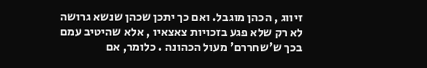זיווג , הכהן מוגבל. ואם כך יתכן שכהן שנשא גרושה לא רק שלא פגע בזכויות צאצאיו , אלא שהיטיב עמם בכך ש'שחררם' מעול הכהונה . כלומר, אם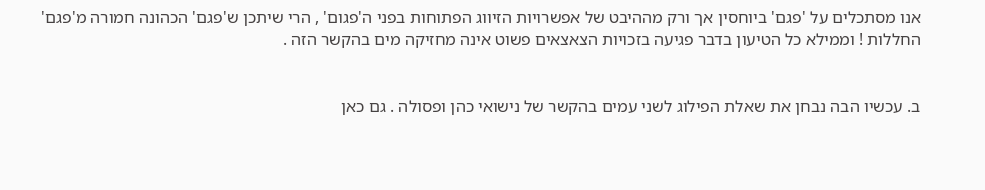אנו מסתכלים על 'פגם' ביוחסין אך ורק מההיבט של אפשרויות הזיווג הפתוחות בפני ה'פגום' , הרי שיתכן ש'פגם' הכהונה חמורה מ'פגם' החללות ! וממילא כל הטיעון בדבר פגיעה בזכויות הצאצאים פשוט אינה מחזיקה מים בהקשר הזה .


ב. עכשיו הבה נבחן את שאלת הפילוג לשני עמים בהקשר של נישואי כהן ופסולה . גם כאן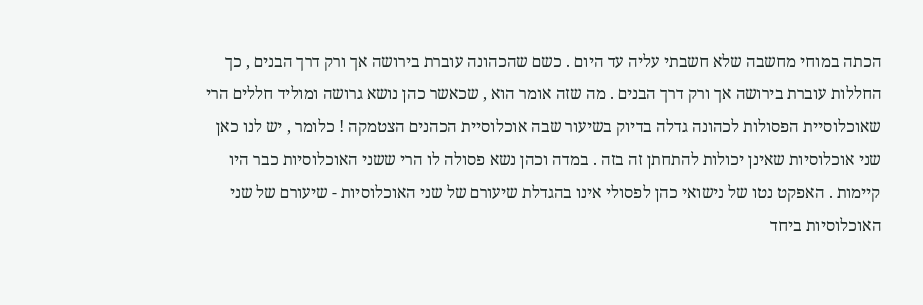הכתה במוחי מחשבה שלא חשבתי עליה עד היום . כשם שהכהונה עוברת בירושה אך ורק דרך הבנים , כך החללות עוברת בירושה אך ורק דרך הבנים . מה שזה אומר הוא , שכאשר כהן נושא גרושה ומוליד חללים הרי שאוכלוסיית הפסולות לכהונה גדלה בדיוק בשיעור שבה אוכלוסיית הכהנים הצטמקה ! כלומר , יש לנו כאן שני אוכלוסיות שאינן יכולות להתחתן זה בזה . במדה וכהן נשא פסולה לו הרי ששני האוכלוסיות כבר היו קיימות . האפקט נטו של נישואי כהן לפסולי אינו בהגדלת שיעורם של שני האוכלוסיות - שיעורם של שני האוכלוסיות ביחד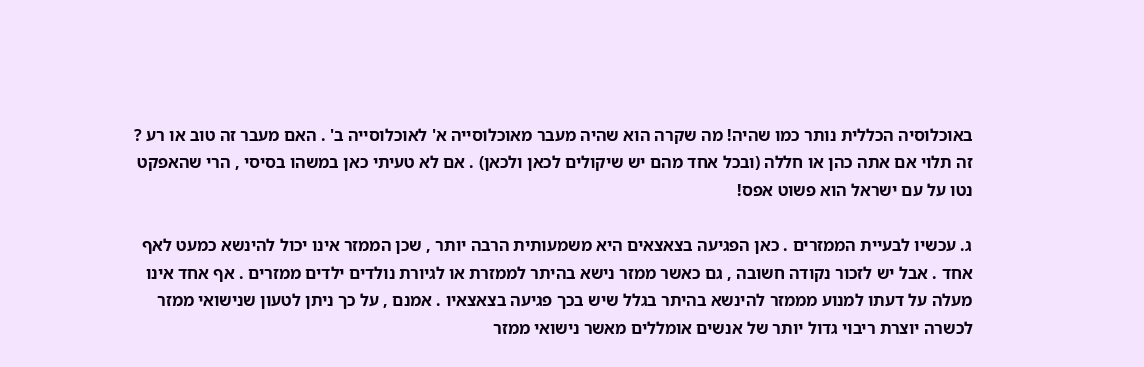באוכלוסיה הכללית נותר כמו שהיה! מה שקרה הוא שהיה מעבר מאוכלוסייה א' לאוכלוסייה ב' . האם מעבר זה טוב או רע ? זה תלוי אם אתה כהן או חללה (ובכל אחד מהם יש שיקולים לכאן ולכאן) . אם לא טעיתי כאן במשהו בסיסי , הרי שהאפקט נטו על עם ישראל הוא פשוט אפס!

ג. עכשיו לבעיית הממזרים . כאן הפגיעה בצאצאים היא משמעותית הרבה יותר , שכן הממזר אינו יכול להינשא כמעט לאף אחד . אבל יש לזכור נקודה חשובה , גם כאשר ממזר נישא בהיתר לממזרת או לגיורת נולדים ילדים ממזרים . אף אחד אינו מעלה על דעתו למנוע מממזר להינשא בהיתר בגלל שיש בכך פגיעה בצאצאיו . אמנם , על כך ניתן לטעון שנישואי ממזר לכשרה יוצרת ריבוי גדול יותר של אנשים אומללים מאשר נישואי ממזר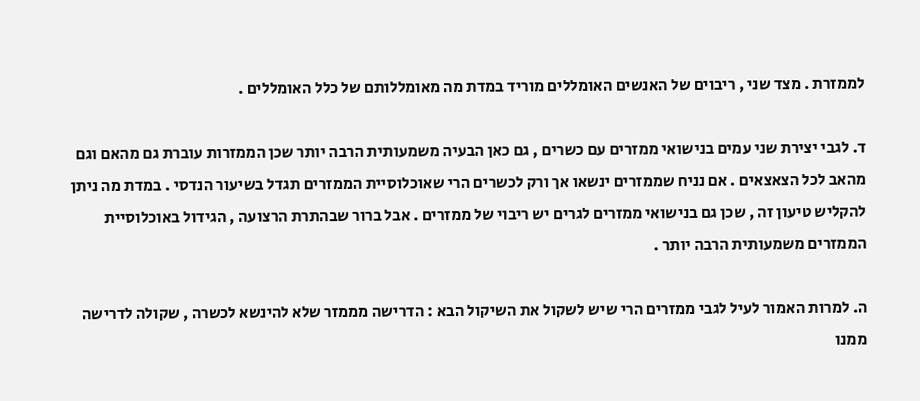לממזרת . מצד שני , ריבוים של האנשים האומללים מוריד במדת מה מאומללותם של כלל האומללים .

ד. לגבי יצירת שני עמים בנישואי ממזרים עם כשרים , גם כאן הבעיה משמעותית הרבה יותר שכן הממזרות עוברת גם מהאם וגם מהאב לכל הצאצאים . אם נניח שממזרים ינשאו אך ורק לכשרים הרי שאוכלוסיית הממזרים תגדל בשיעור הנדסי . במדת מה ניתן להקליש טיעון זה , שכן גם בנישואי ממזרים לגרים יש ריבוי של ממזרים . אבל ברור שבהתרת הרצועה , הגידול באוכלוסיית הממזרים משמעותית הרבה יותר .

ה. למרות האמור לעיל לגבי ממזרים הרי שיש לשקול את השיקול הבא : הדרישה מממזר שלא להינשא לכשרה , שקולה לדרישה ממנו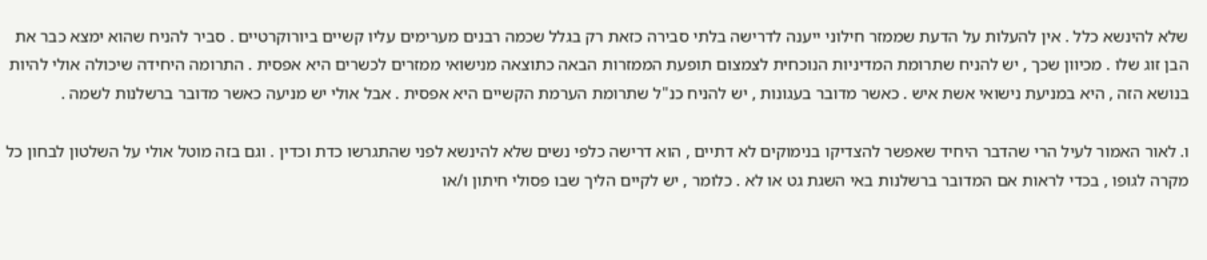שלא להינשא כלל . אין להעלות על הדעת שממזר חילוני ייענה לדרישה בלתי סבירה כזאת רק בגלל שכמה רבנים מערימים עליו קשיים ביורוקרטיים . סביר להניח שהוא ימצא כבר את הבן זוג שלו . מכיוון שכך , יש להניח שתרומת המדיניות הנוכחית לצמצום תופעת הממזרות הבאה כתוצאה מנישואי ממזרים לכשרים היא אפסית . התרומה היחידה שיכולה אולי להיות בנושא הזה , היא במניעת נישואי אשת איש . כאשר מדובר בעגונות , יש להניח כנ"ל שתרומת הערמת הקשיים היא אפסית . אבל אולי יש מניעה כאשר מדובר ברשלנות לשמה .

ו. לאור האמור לעיל הרי שהדבר היחיד שאפשר להצדיקו בנימוקים לא דתיים , הוא דרישה כלפי נשים שלא להינשא לפני שהתגרשו כדת וכדין . וגם בזה מוטל אולי על השלטון לבחון כל מקרה לגופו , בכדי לראות אם המדובר ברשלנות באי השגת גט או לא . כלומר , יש לקיים הליך שבו פסולי חיתון ו/או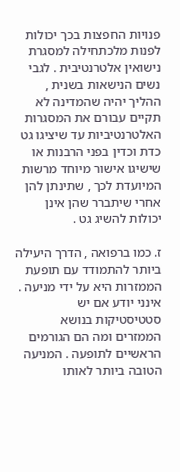פנויות החפצות בכך יכולות לפנות מלכתחילה למסגרת נישואין אלטרנטיבית . לגבי נשים הנישאות בשנית , ההליך יהיה שהמדינה לא תקיים עבורם את המסגרות האלטרנטיביות עד שיציגו גט כדת וכדין בפני הרבנות או שישיגו אישור מיוחד מרשות המיועדת לכך , שתינתן להן אחרי שיתברר שהן אינן יכולות להשיג גט .

ז. כמו ברפואה , הדרך היעילה ביותר להתמודד עם תופעת הממזרות היא על ידי מניעה . אינני יודע אם יש סטטיסטיקות בנושא הממזרים ומה הם הגורמים הראשיים לתופעה . המניעה הטובה ביותר לאותו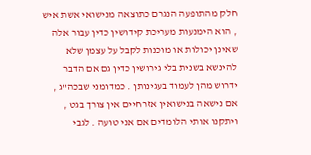חלק מהתופעה הנגרם כתוצאה מנישואי אשת איש , הוא הימנעות מעריכת קידושין כדין עבור אלה שאינן יכולות או מוכנות לקבל על עצמן שלא להינשא בשנית בלי גירושין כדין גם אם הדבר ידרוש מהן לעמוד בעגינותן . כמדומני שבכה"ג , אם נישאה בנישואין אזרחיים אין צורך בגט , ויתקנו אותי הלומדים אם אני טועה . לגבי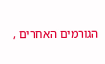הגורמים האחרים ,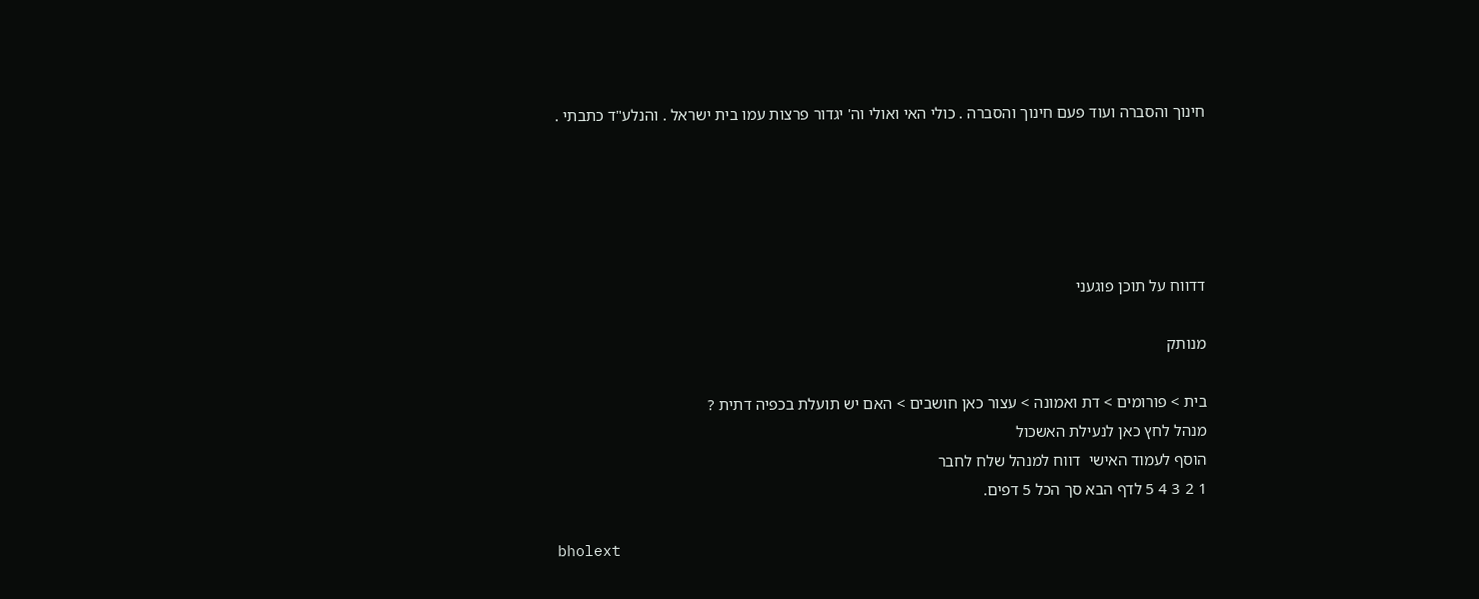חינוך והסברה ועוד פעם חינוך והסברה . כולי האי ואולי וה' יגדור פרצות עמו בית ישראל . והנלע"ד כתבתי .





דדווח על תוכן פוגעני

מנותק

בית > פורומים > דת ואמונה > עצור כאן חושבים > האם יש תועלת בכפיה דתית ?
מנהל לחץ כאן לנעילת האשכול
הוסף לעמוד האישי  דווח למנהל שלח לחבר
1 2 3 4 5 לדף הבא סך הכל 5 דפים.

bholext